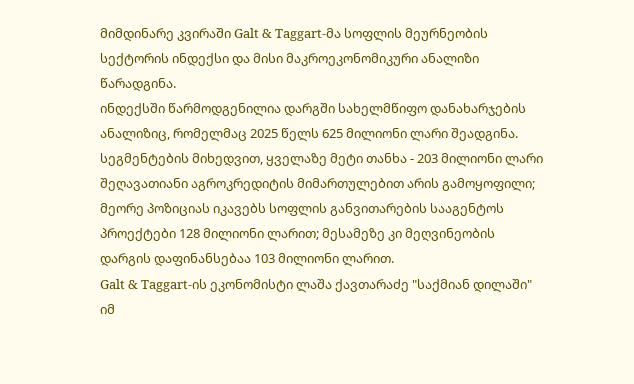მიმდინარე კვირაში Galt & Taggart-მა სოფლის მეურნეობის სექტორის ინდექსი და მისი მაკროეკონომიკური ანალიზი წარადგინა.
ინდექსში წარმოდგენილია დარგში სახელმწიფო დანახარჯების ანალიზიც, რომელმაც 2025 წელს 625 მილიონი ლარი შეადგინა. სეგმენტების მიხედვით, ყველაზე მეტი თანხა - 203 მილიონი ლარი შეღავათიანი აგროკრედიტის მიმართულებით არის გამოყოფილი; მეორე პოზიციას იკავებს სოფლის განვითარების სააგენტოს პროექტები 128 მილიონი ლარით; მესამეზე კი მეღვინეობის დარგის დაფინანსებაა 103 მილიონი ლარით.
Galt & Taggart-ის ეკონომისტი ლაშა ქავთარაძე "საქმიან დილაში" იმ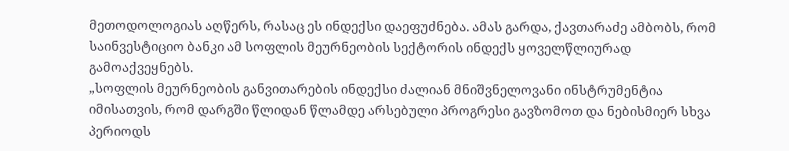მეთოდოლოგიას აღწერს, რასაც ეს ინდექსი დაეფუძნება. ამას გარდა, ქავთარაძე ამბობს, რომ საინვესტიციო ბანკი ამ სოფლის მეურნეობის სექტორის ინდექს ყოველწლიურად გამოაქვეყნებს.
„სოფლის მეურნეობის განვითარების ინდექსი ძალიან მნიშვნელოვანი ინსტრუმენტია იმისათვის, რომ დარგში წლიდან წლამდე არსებული პროგრესი გავზომოთ და ნებისმიერ სხვა პერიოდს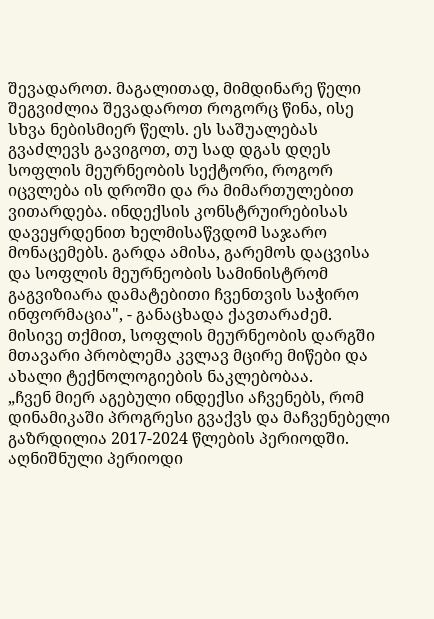შევადაროთ. მაგალითად, მიმდინარე წელი შეგვიძლია შევადაროთ როგორც წინა, ისე სხვა ნებისმიერ წელს. ეს საშუალებას გვაძლევს გავიგოთ, თუ სად დგას დღეს სოფლის მეურნეობის სექტორი, როგორ იცვლება ის დროში და რა მიმართულებით ვითარდება. ინდექსის კონსტრუირებისას დავეყრდენით ხელმისაწვდომ საჯარო მონაცემებს. გარდა ამისა, გარემოს დაცვისა და სოფლის მეურნეობის სამინისტრომ გაგვიზიარა დამატებითი ჩვენთვის საჭირო ინფორმაცია", - განაცხადა ქავთარაძემ.
მისივე თქმით, სოფლის მეურნეობის დარგში მთავარი პრობლემა კვლავ მცირე მიწები და ახალი ტექნოლოგიების ნაკლებობაა.
„ჩვენ მიერ აგებული ინდექსი აჩვენებს, რომ დინამიკაში პროგრესი გვაქვს და მაჩვენებელი გაზრდილია 2017-2024 წლების პერიოდში. აღნიშნული პერიოდი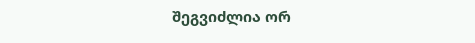შეგვიძლია ორ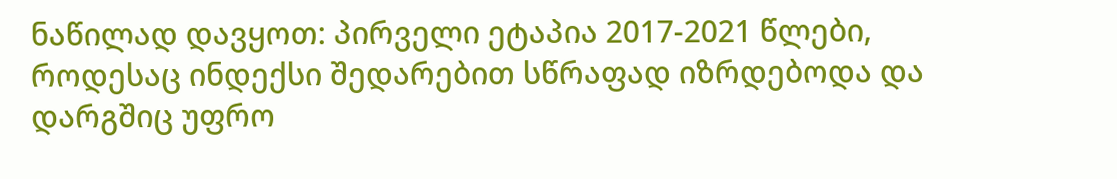ნაწილად დავყოთ: პირველი ეტაპია 2017-2021 წლები, როდესაც ინდექსი შედარებით სწრაფად იზრდებოდა და დარგშიც უფრო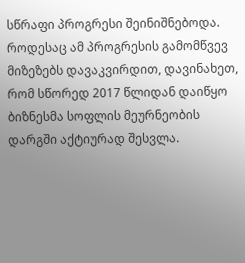სწრაფი პროგრესი შეინიშნებოდა. როდესაც ამ პროგრესის გამომწვევ მიზეზებს დავაკვირდით, დავინახეთ, რომ სწორედ 2017 წლიდან დაიწყო ბიზნესმა სოფლის მეურნეობის დარგში აქტიურად შესვლა.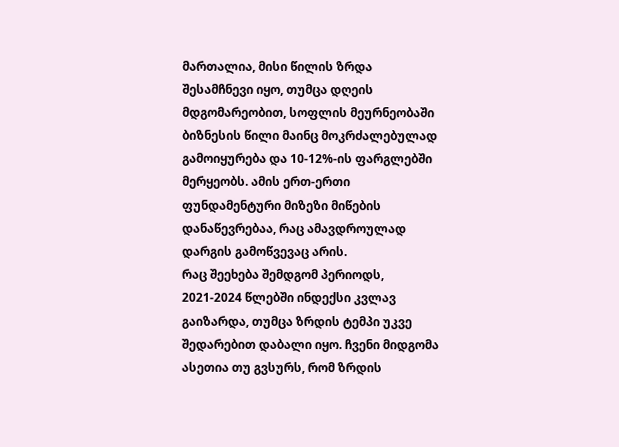მართალია, მისი წილის ზრდა შესამჩნევი იყო, თუმცა დღეის მდგომარეობით, სოფლის მეურნეობაში ბიზნესის წილი მაინც მოკრძალებულად გამოიყურება და 10-12%-ის ფარგლებში მერყეობს. ამის ერთ-ერთი ფუნდამენტური მიზეზი მიწების დანაწევრებაა, რაც ამავდროულად დარგის გამოწვევაც არის.
რაც შეეხება შემდგომ პერიოდს, 2021-2024 წლებში ინდექსი კვლავ გაიზარდა, თუმცა ზრდის ტემპი უკვე შედარებით დაბალი იყო. ჩვენი მიდგომა ასეთია თუ გვსურს, რომ ზრდის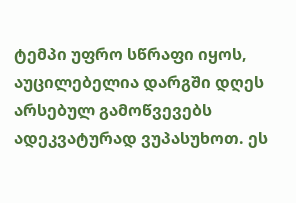ტემპი უფრო სწრაფი იყოს, აუცილებელია დარგში დღეს არსებულ გამოწვევებს ადეკვატურად ვუპასუხოთ. ეს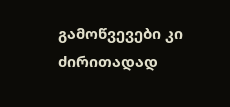გამოწვევები კი ძირითადად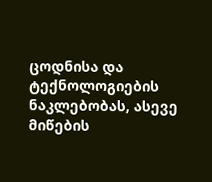ცოდნისა და ტექნოლოგიების ნაკლებობას, ასევე მიწების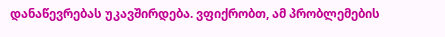დანაწევრებას უკავშირდება. ვფიქრობთ, ამ პრობლემების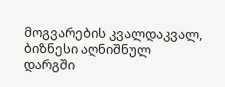მოგვარების კვალდაკვალ, ბიზნესი აღნიშნულ დარგში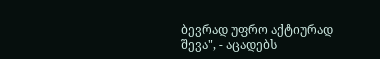ბევრად უფრო აქტიურად შევა", - აცადებს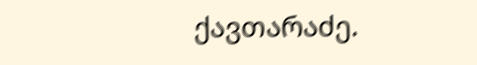ქავთარაძე.